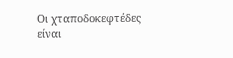Οι χταποδοκεφτέδες είναι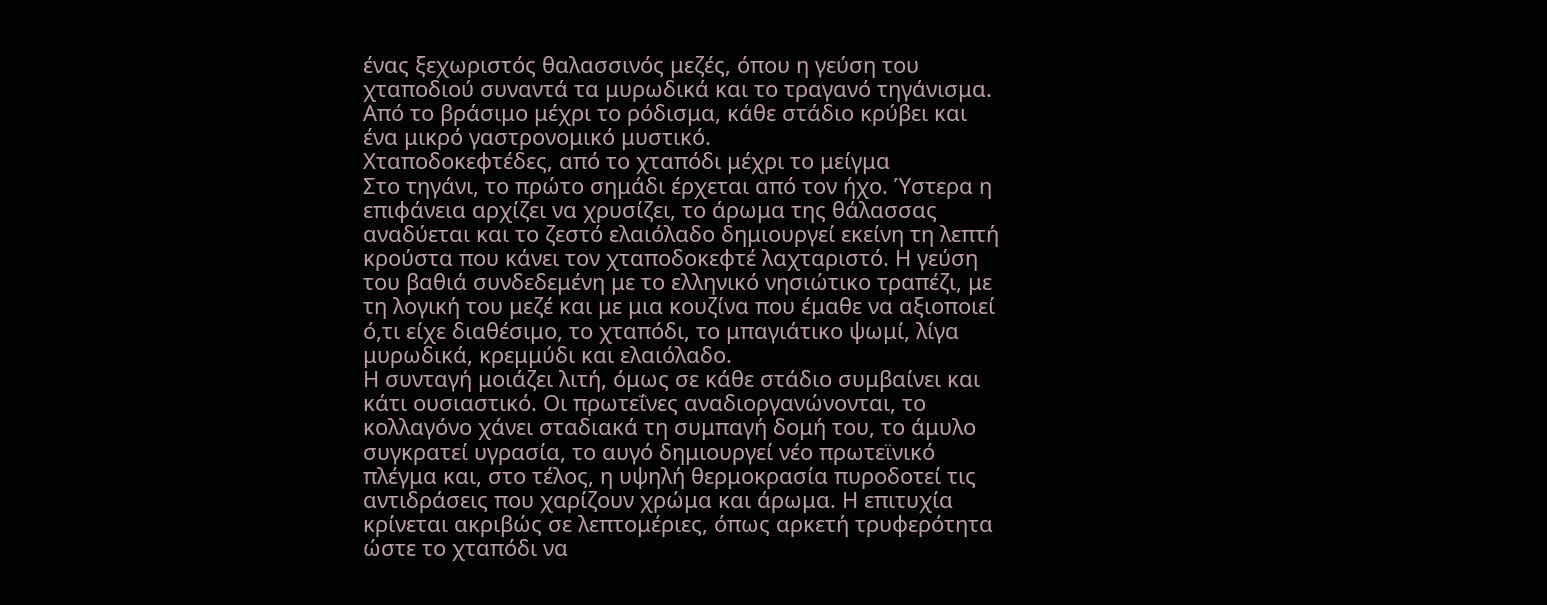ένας ξεχωριστός θαλασσινός μεζές, όπου η γεύση του χταποδιού συναντά τα μυρωδικά και το τραγανό τηγάνισμα. Από το βράσιμο μέχρι το ρόδισμα, κάθε στάδιο κρύβει και ένα μικρό γαστρονομικό μυστικό.
Χταποδοκεφτέδες, από το χταπόδι μέχρι το μείγμα
Στο τηγάνι, το πρώτο σημάδι έρχεται από τον ήχο. Ύστερα η επιφάνεια αρχίζει να χρυσίζει, το άρωμα της θάλασσας αναδύεται και το ζεστό ελαιόλαδο δημιουργεί εκείνη τη λεπτή κρούστα που κάνει τον χταποδοκεφτέ λαχταριστό. Η γεύση του βαθιά συνδεδεμένη με το ελληνικό νησιώτικο τραπέζι, με τη λογική του μεζέ και με μια κουζίνα που έμαθε να αξιοποιεί ό,τι είχε διαθέσιμο, το χταπόδι, το μπαγιάτικο ψωμί, λίγα μυρωδικά, κρεμμύδι και ελαιόλαδο.
Η συνταγή μοιάζει λιτή, όμως σε κάθε στάδιο συμβαίνει και κάτι ουσιαστικό. Οι πρωτεΐνες αναδιοργανώνονται, το κολλαγόνο χάνει σταδιακά τη συμπαγή δομή του, το άμυλο συγκρατεί υγρασία, το αυγό δημιουργεί νέο πρωτεϊνικό πλέγμα και, στο τέλος, η υψηλή θερμοκρασία πυροδοτεί τις αντιδράσεις που χαρίζουν χρώμα και άρωμα. Η επιτυχία κρίνεται ακριβώς σε λεπτομέριες, όπως αρκετή τρυφερότητα ώστε το χταπόδι να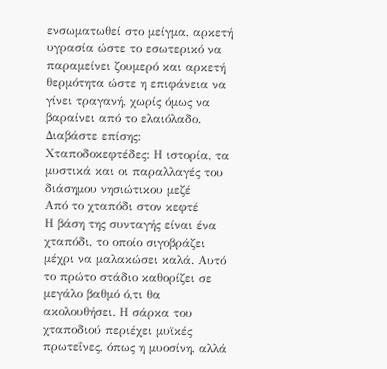ενσωματωθεί στο μείγμα, αρκετή υγρασία ώστε το εσωτερικό να παραμείνει ζουμερό και αρκετή θερμότητα ώστε η επιφάνεια να γίνει τραγανή, χωρίς όμως να βαραίνει από το ελαιόλαδο.
Διαβάστε επίσης:
Χταποδοκεφτέδες: Η ιστορία, τα μυστικά και οι παραλλαγές του διάσημου νησιώτικου μεζέ
Από το χταπόδι στον κεφτέ
Η βάση της συνταγής είναι ένα χταπόδι, το οποίο σιγοβράζει μέχρι να μαλακώσει καλά. Αυτό το πρώτο στάδιο καθορίζει σε μεγάλο βαθμό ό,τι θα ακολουθήσει. Η σάρκα του χταποδιού περιέχει μυϊκές πρωτεΐνες, όπως η μυοσίνη, αλλά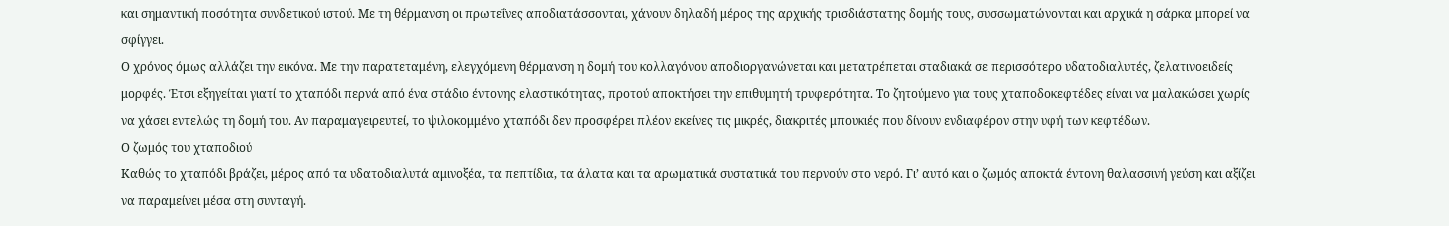και σημαντική ποσότητα συνδετικού ιστού. Με τη θέρμανση οι πρωτεΐνες αποδιατάσσονται, χάνουν δηλαδή μέρος της αρχικής τρισδιάστατης δομής τους, συσσωματώνονται και αρχικά η σάρκα μπορεί να σφίγγει.
Ο χρόνος όμως αλλάζει την εικόνα. Με την παρατεταμένη, ελεγχόμενη θέρμανση η δομή του κολλαγόνου αποδιοργανώνεται και μετατρέπεται σταδιακά σε περισσότερο υδατοδιαλυτές, ζελατινοειδείς μορφές. Έτσι εξηγείται γιατί το χταπόδι περνά από ένα στάδιο έντονης ελαστικότητας, προτού αποκτήσει την επιθυμητή τρυφερότητα. Το ζητούμενο για τους χταποδοκεφτέδες είναι να μαλακώσει χωρίς να χάσει εντελώς τη δομή του. Αν παραμαγειρευτεί, το ψιλοκομμένο χταπόδι δεν προσφέρει πλέον εκείνες τις μικρές, διακριτές μπουκιές που δίνουν ενδιαφέρον στην υφή των κεφτέδων.
Ο ζωμός του χταποδιού
Καθώς το χταπόδι βράζει, μέρος από τα υδατοδιαλυτά αμινοξέα, τα πεπτίδια, τα άλατα και τα αρωματικά συστατικά του περνούν στο νερό. Γι’ αυτό και ο ζωμός αποκτά έντονη θαλασσινή γεύση και αξίζει να παραμείνει μέσα στη συνταγή.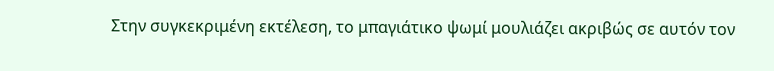Στην συγκεκριμένη εκτέλεση, το μπαγιάτικο ψωμί μουλιάζει ακριβώς σε αυτόν τον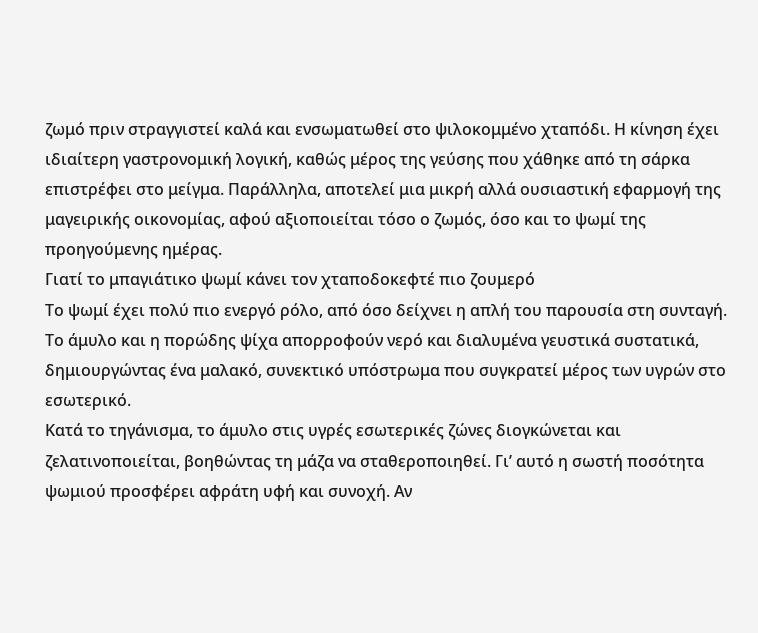ζωμό πριν στραγγιστεί καλά και ενσωματωθεί στο ψιλοκομμένο χταπόδι. Η κίνηση έχει ιδιαίτερη γαστρονομική λογική, καθώς μέρος της γεύσης που χάθηκε από τη σάρκα επιστρέφει στο μείγμα. Παράλληλα, αποτελεί μια μικρή αλλά ουσιαστική εφαρμογή της μαγειρικής οικονομίας, αφού αξιοποιείται τόσο ο ζωμός, όσο και το ψωμί της προηγούμενης ημέρας.
Γιατί το μπαγιάτικο ψωμί κάνει τον χταποδοκεφτέ πιο ζουμερό
Το ψωμί έχει πολύ πιο ενεργό ρόλο, από όσο δείχνει η απλή του παρουσία στη συνταγή. Το άμυλο και η πορώδης ψίχα απορροφούν νερό και διαλυμένα γευστικά συστατικά, δημιουργώντας ένα μαλακό, συνεκτικό υπόστρωμα που συγκρατεί μέρος των υγρών στο εσωτερικό.
Κατά το τηγάνισμα, το άμυλο στις υγρές εσωτερικές ζώνες διογκώνεται και ζελατινοποιείται, βοηθώντας τη μάζα να σταθεροποιηθεί. Γι’ αυτό η σωστή ποσότητα ψωμιού προσφέρει αφράτη υφή και συνοχή. Αν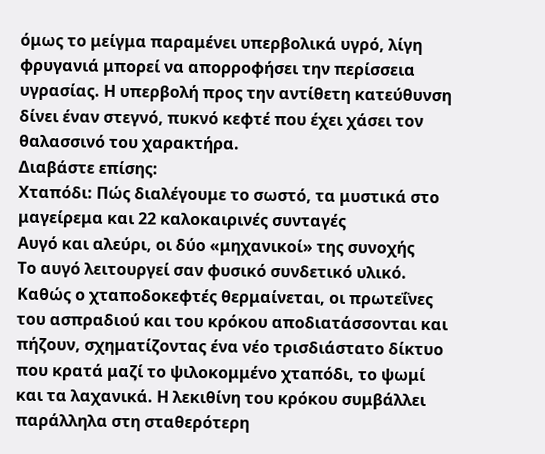όμως το μείγμα παραμένει υπερβολικά υγρό, λίγη φρυγανιά μπορεί να απορροφήσει την περίσσεια υγρασίας. Η υπερβολή προς την αντίθετη κατεύθυνση δίνει έναν στεγνό, πυκνό κεφτέ που έχει χάσει τον θαλασσινό του χαρακτήρα.
Διαβάστε επίσης:
Χταπόδι: Πώς διαλέγουμε το σωστό, τα μυστικά στο μαγείρεμα και 22 καλοκαιρινές συνταγές
Αυγό και αλεύρι, οι δύο «μηχανικοί» της συνοχής
Το αυγό λειτουργεί σαν φυσικό συνδετικό υλικό. Καθώς ο χταποδοκεφτές θερμαίνεται, οι πρωτεΐνες του ασπραδιού και του κρόκου αποδιατάσσονται και πήζουν, σχηματίζοντας ένα νέο τρισδιάστατο δίκτυο που κρατά μαζί το ψιλοκομμένο χταπόδι, το ψωμί και τα λαχανικά. Η λεκιθίνη του κρόκου συμβάλλει παράλληλα στη σταθερότερη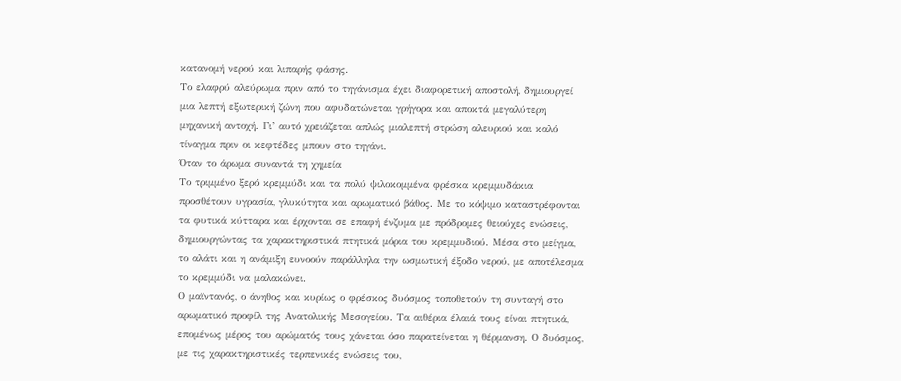κατανομή νερού και λιπαρής φάσης.
Το ελαφρύ αλεύρωμα πριν από το τηγάνισμα έχει διαφορετική αποστολή, δημιουργεί μια λεπτή εξωτερική ζώνη που αφυδατώνεται γρήγορα και αποκτά μεγαλύτερη μηχανική αντοχή. Γι’ αυτό χρειάζεται απλώς μιαλεπτή στρώση αλευριού και καλό τίναγμα πριν οι κεφτέδες μπουν στο τηγάνι.
Όταν το άρωμα συναντά τη χημεία
Το τριμμένο ξερό κρεμμύδι και τα πολύ ψιλοκομμένα φρέσκα κρεμμυδάκια προσθέτουν υγρασία, γλυκύτητα και αρωματικό βάθος. Με το κόψιμο καταστρέφονται τα φυτικά κύτταρα και έρχονται σε επαφή ένζυμα με πρόδρομες θειούχες ενώσεις, δημιουργώντας τα χαρακτηριστικά πτητικά μόρια του κρεμμυδιού. Μέσα στο μείγμα, το αλάτι και η ανάμιξη ευνοούν παράλληλα την ωσμωτική έξοδο νερού, με αποτέλεσμα το κρεμμύδι να μαλακώνει.
Ο μαϊντανός, ο άνηθος και κυρίως ο φρέσκος δυόσμος τοποθετούν τη συνταγή στο αρωματικό προφίλ της Ανατολικής Μεσογείου. Τα αιθέρια έλαιά τους είναι πτητικά, επομένως μέρος του αρώματός τους χάνεται όσο παρατείνεται η θέρμανση. Ο δυόσμος, με τις χαρακτηριστικές τερπενικές ενώσεις του,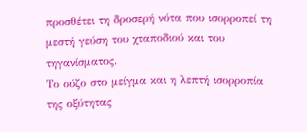προσθέτει τη δροσερή νότα που ισορροπεί τη μεστή γεύση του χταποδιού και του τηγανίσματος.
Το ούζο στο μείγμα και η λεπτή ισορροπία της οξύτητας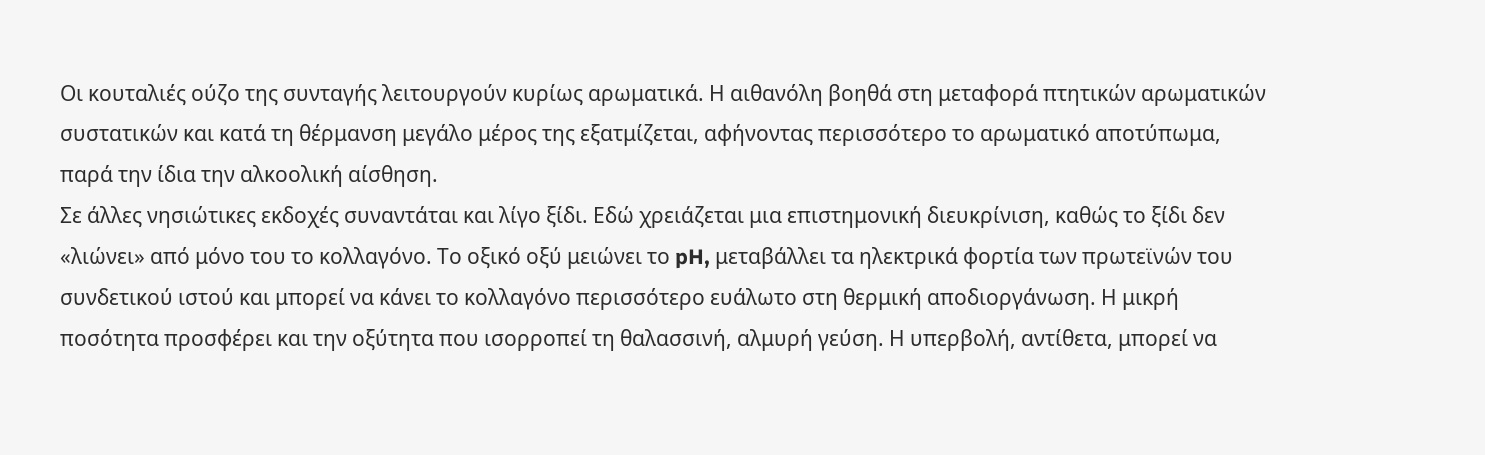Οι κουταλιές ούζο της συνταγής λειτουργούν κυρίως αρωματικά. Η αιθανόλη βοηθά στη μεταφορά πτητικών αρωματικών συστατικών και κατά τη θέρμανση μεγάλο μέρος της εξατμίζεται, αφήνοντας περισσότερο το αρωματικό αποτύπωμα, παρά την ίδια την αλκοολική αίσθηση.
Σε άλλες νησιώτικες εκδοχές συναντάται και λίγο ξίδι. Εδώ χρειάζεται μια επιστημονική διευκρίνιση, καθώς το ξίδι δεν «λιώνει» από μόνο του το κολλαγόνο. Το οξικό οξύ μειώνει το pH, μεταβάλλει τα ηλεκτρικά φορτία των πρωτεϊνών του συνδετικού ιστού και μπορεί να κάνει το κολλαγόνο περισσότερο ευάλωτο στη θερμική αποδιοργάνωση. Η μικρή ποσότητα προσφέρει και την οξύτητα που ισορροπεί τη θαλασσινή, αλμυρή γεύση. Η υπερβολή, αντίθετα, μπορεί να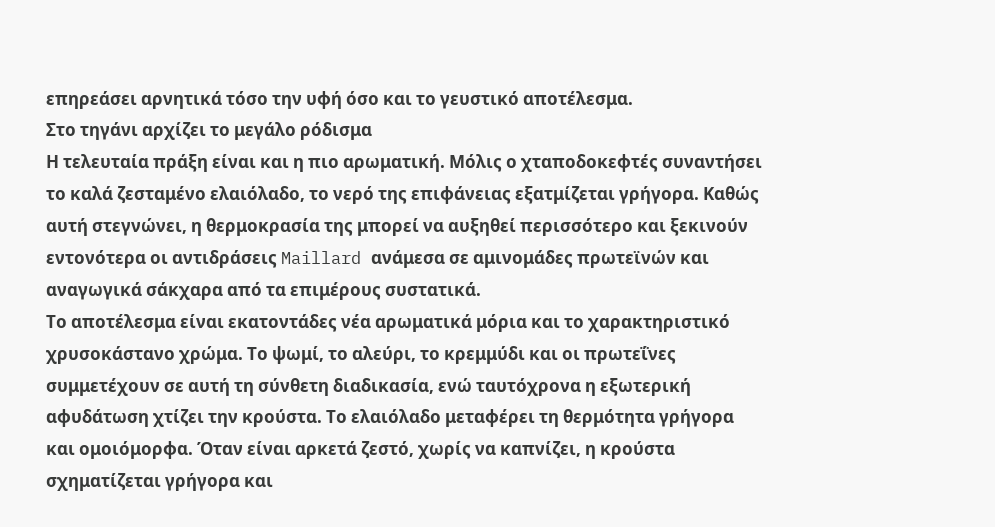επηρεάσει αρνητικά τόσο την υφή όσο και το γευστικό αποτέλεσμα.
Στο τηγάνι αρχίζει το μεγάλο ρόδισμα
Η τελευταία πράξη είναι και η πιο αρωματική. Μόλις ο χταποδοκεφτές συναντήσει το καλά ζεσταμένο ελαιόλαδο, το νερό της επιφάνειας εξατμίζεται γρήγορα. Καθώς αυτή στεγνώνει, η θερμοκρασία της μπορεί να αυξηθεί περισσότερο και ξεκινούν εντονότερα οι αντιδράσεις Maillard ανάμεσα σε αμινομάδες πρωτεϊνών και αναγωγικά σάκχαρα από τα επιμέρους συστατικά.
Το αποτέλεσμα είναι εκατοντάδες νέα αρωματικά μόρια και το χαρακτηριστικό χρυσοκάστανο χρώμα. Το ψωμί, το αλεύρι, το κρεμμύδι και οι πρωτεΐνες συμμετέχουν σε αυτή τη σύνθετη διαδικασία, ενώ ταυτόχρονα η εξωτερική αφυδάτωση χτίζει την κρούστα. Το ελαιόλαδο μεταφέρει τη θερμότητα γρήγορα και ομοιόμορφα. Όταν είναι αρκετά ζεστό, χωρίς να καπνίζει, η κρούστα σχηματίζεται γρήγορα και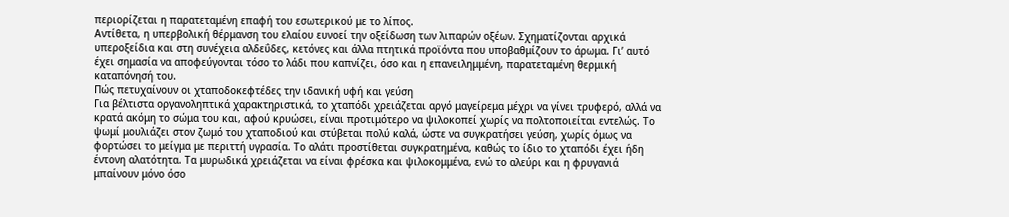περιορίζεται η παρατεταμένη επαφή του εσωτερικού με το λίπος.
Αντίθετα, η υπερβολική θέρμανση του ελαίου ευνοεί την οξείδωση των λιπαρών οξέων. Σχηματίζονται αρχικά υπεροξείδια και στη συνέχεια αλδεΰδες, κετόνες και άλλα πτητικά προϊόντα που υποβαθμίζουν το άρωμα. Γι’ αυτό έχει σημασία να αποφεύγονται τόσο το λάδι που καπνίζει, όσο και η επανειλημμένη, παρατεταμένη θερμική καταπόνησή του.
Πώς πετυχαίνουν οι χταποδοκεφτέδες την ιδανική υφή και γεύση
Για βέλτιστα οργανοληπτικά χαρακτηριστικά, το χταπόδι χρειάζεται αργό μαγείρεμα μέχρι να γίνει τρυφερό, αλλά να κρατά ακόμη το σώμα του και, αφού κρυώσει, είναι προτιμότερο να ψιλοκοπεί χωρίς να πολτοποιείται εντελώς. Το ψωμί μουλιάζει στον ζωμό του χταποδιού και στύβεται πολύ καλά, ώστε να συγκρατήσει γεύση, χωρίς όμως να φορτώσει το μείγμα με περιττή υγρασία. Το αλάτι προστίθεται συγκρατημένα, καθώς το ίδιο το χταπόδι έχει ήδη έντονη αλατότητα. Τα μυρωδικά χρειάζεται να είναι φρέσκα και ψιλοκομμένα, ενώ το αλεύρι και η φρυγανιά μπαίνουν μόνο όσο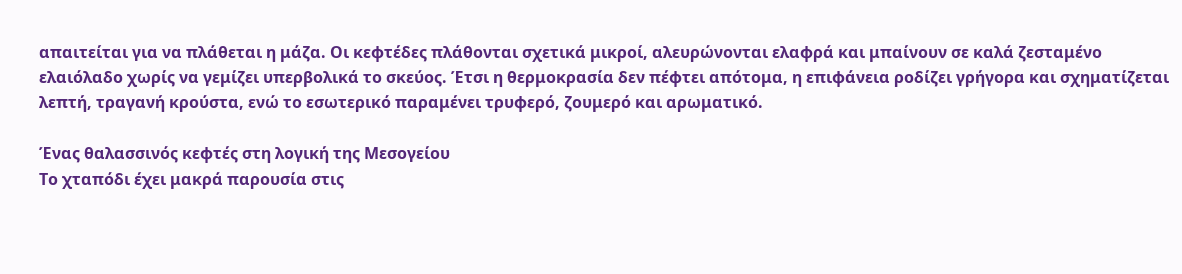απαιτείται για να πλάθεται η μάζα. Οι κεφτέδες πλάθονται σχετικά μικροί, αλευρώνονται ελαφρά και μπαίνουν σε καλά ζεσταμένο ελαιόλαδο χωρίς να γεμίζει υπερβολικά το σκεύος. Έτσι η θερμοκρασία δεν πέφτει απότομα, η επιφάνεια ροδίζει γρήγορα και σχηματίζεται λεπτή, τραγανή κρούστα, ενώ το εσωτερικό παραμένει τρυφερό, ζουμερό και αρωματικό.

Ένας θαλασσινός κεφτές στη λογική της Μεσογείου
Το χταπόδι έχει μακρά παρουσία στις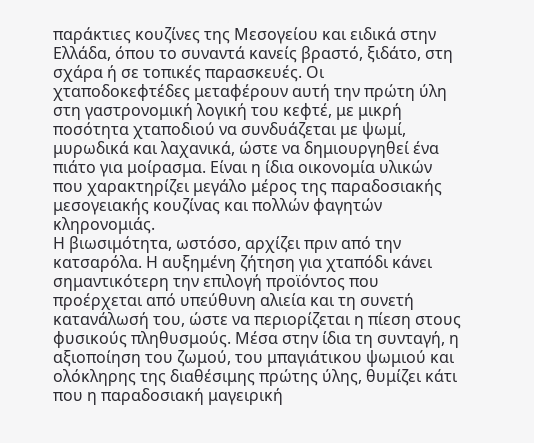παράκτιες κουζίνες της Μεσογείου και ειδικά στην Ελλάδα, όπου το συναντά κανείς βραστό, ξιδάτο, στη σχάρα ή σε τοπικές παρασκευές. Οι χταποδοκεφτέδες μεταφέρουν αυτή την πρώτη ύλη στη γαστρονομική λογική του κεφτέ, με μικρή ποσότητα χταποδιού να συνδυάζεται με ψωμί, μυρωδικά και λαχανικά, ώστε να δημιουργηθεί ένα πιάτο για μοίρασμα. Είναι η ίδια οικονομία υλικών που χαρακτηρίζει μεγάλο μέρος της παραδοσιακής μεσογειακής κουζίνας και πολλών φαγητών κληρονομιάς.
Η βιωσιμότητα, ωστόσο, αρχίζει πριν από την κατσαρόλα. Η αυξημένη ζήτηση για χταπόδι κάνει σημαντικότερη την επιλογή προϊόντος που προέρχεται από υπεύθυνη αλιεία και τη συνετή κατανάλωσή του, ώστε να περιορίζεται η πίεση στους φυσικούς πληθυσμούς. Μέσα στην ίδια τη συνταγή, η αξιοποίηση του ζωμού, του μπαγιάτικου ψωμιού και ολόκληρης της διαθέσιμης πρώτης ύλης, θυμίζει κάτι που η παραδοσιακή μαγειρική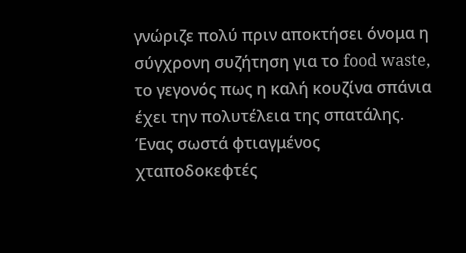γνώριζε πολύ πριν αποκτήσει όνομα η σύγχρονη συζήτηση για το food waste, το γεγονός πως η καλή κουζίνα σπάνια έχει την πολυτέλεια της σπατάλης.
Ένας σωστά φτιαγμένος χταποδοκεφτές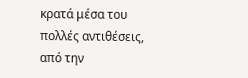κρατά μέσα του πολλές αντιθέσεις, από την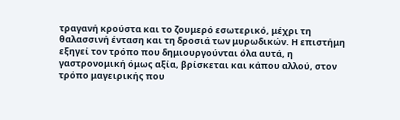τραγανή κρούστα και το ζουμερό εσωτερικό, μέχρι τη θαλασσινή ένταση και τη δροσιά των μυρωδικών. Η επιστήμη εξηγεί τον τρόπο που δημιουργούνται όλα αυτά, η γαστρονομική όμως αξία, βρίσκεται και κάπου αλλού, στον τρόπο μαγειρικής που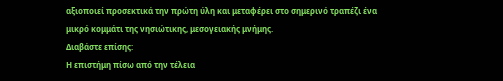αξιοποιεί προσεκτικά την πρώτη ύλη και μεταφέρει στο σημερινό τραπέζι ένα μικρό κομμάτι της νησιώτικης, μεσογειακής μνήμης.
Διαβάστε επίσης:
Η επιστήμη πίσω από την τέλεια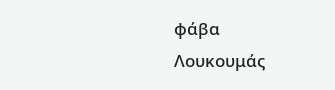φάβα
Λουκουμάς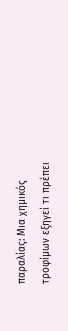παραλίας: Μια χημικός τροφίμων εξηγεί τι πρέπει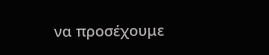να προσέχουμε